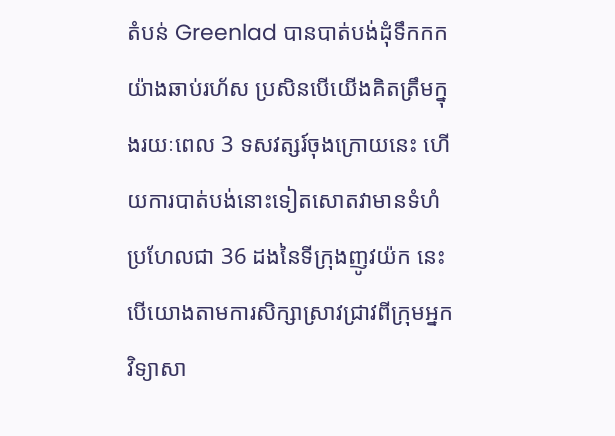តំបន់ Greenlad បានបាត់បង់ដុំទឹកកកយ៉ាងឆាប់រហ័ស ប្រសិនបើយើងគិតត្រឹមក្នុងរយៈពេល 3 ទសវត្សរ៍ចុងក្រោយនេះ ហើយការបាត់បង់នោះទៀតសោតវាមានទំហំប្រហែលជា 36 ដងនៃទីក្រុងញូវយ៉ក នេះបើយោងតាមការសិក្សាស្រាវជ្រាវពីក្រុមអ្នកវិទ្យាសា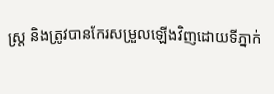ស្ត្រ និងត្រូវបានកែរសម្រួលឡើងវិញដោយទីភ្នាក់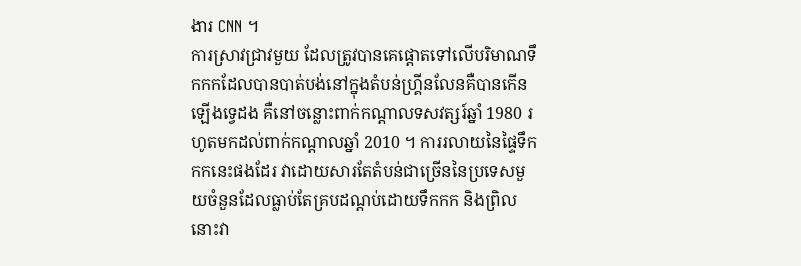ងារ CNN ។
ការស្រាវជ្រាវមួយ ដែលត្រូវបានគេផ្តោតទៅលើបរិមាណទឹកកកដែលបានបាត់បង់នៅក្នុងតំបន់ហ្គ្រីនលែនគឺបានកើនឡើងទ្វេដង គឺនៅចន្លោះពាក់កណ្តាលទសវត្សរ៍ឆ្នាំ 1980 រហូតមកដល់ពាក់កណ្តាលឆ្នាំ 2010 ។ ការរលាយនៃផ្ទៃទឹកកកនេះផងដែរ វាដោយសារតែតំបន់ជាច្រើននៃប្រទេសមួយចំនួនដែលធ្លាប់តែគ្របដណ្តប់ដោយទឹកកក និងព្រិលនោះវា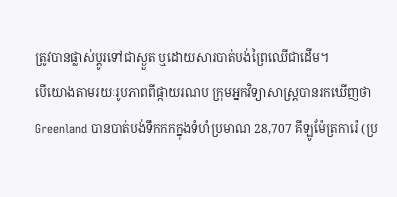ត្រូវបានផ្លាស់ប្តូរទៅជាស្ងួត ឬដោយសារបាត់បង់ព្រៃឈើជាដើម។
បើយោងតាមរយៈរូបភាពពីផ្កាយរណប ក្រុមអ្នកវិទ្យាសាស្ត្របានរកឃើញថា Greenland បានបាត់បង់ទឹកកកក្នុងទំហំប្រមាណ 28,707 គីឡូម៉ែត្រការ៉េ (ប្រ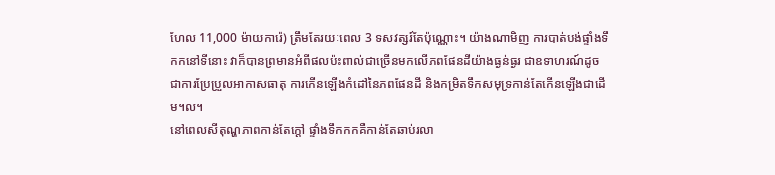ហែល 11,000 ម៉ាយការ៉េ) ត្រឹមតែរយៈពេល 3 ទសវត្សរ៍តែប៉ុណ្ណោះ។ យ៉ាងណាមិញ ការបាត់បង់ផ្ទាំងទឹកកនៅទីនោះ វាក៏បានព្រមានអំពីផលប៉ះពាល់ជាច្រើនមកលើភពផែនដីយ៉ាងធ្ងន់ធ្ងរ ជាឧទាហរណ៍ដូចជាការប្រែប្រួលអាកាសធាតុ ការកើនឡើងកំដៅនៃភពផែនដី និងកម្រិតទឹកសមុទ្រកាន់តែកើនឡើងជាដើម។ល។
នៅពេលសីតុណ្ហភាពកាន់តែក្តៅ ផ្ទាំងទឹកកកគឺកាន់តែឆាប់រលា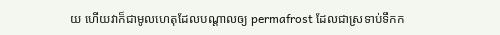យ ហើយវាក៏ជាមូលហេតុដែលបណ្តាលឲ្យ permafrost ដែលជាស្រទាប់ទឹកក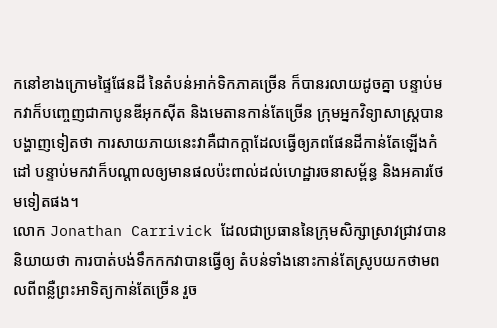កនៅខាងក្រោមផ្ទៃផែនដី នៃតំបន់អាក់ទិកភាគច្រើន ក៏បានរលាយដូចគ្នា បន្ទាប់មកវាក៏បញ្ចេញជាកាបូនឌីអុកស៊ីត និងមេតានកាន់តែច្រើន ក្រុមអ្នកវិទ្យាសាស្ត្របានបង្ហាញទៀតថា ការសាយភាយនេះវាគឺជាកក្តាដែលធ្វើឲ្យភពផែនដីកាន់តែឡើងកំដៅ បន្ទាប់មកវាក៏បណ្តាលឲ្យមានផលប៉ះពាល់ដល់ហេដ្ឋារចនាសម្ព័ន្ធ និងអគារថែមទៀតផង។
លោក Jonathan Carrivick ដែលជាប្រធាននៃក្រុមសិក្សាស្រាវជ្រាវបាននិយាយថា ការបាត់បង់ទឹកកកវាបានធ្វើឲ្យ តំបន់ទាំងនោះកាន់តែស្រូបយកថាមពលពីពន្លឺព្រះអាទិត្យកាន់តែច្រើន រួច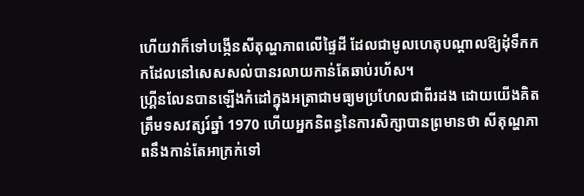ហើយវាក៏ទៅបង្កើនសីតុណ្ហភាពលើផ្ទៃដី ដែលជាមូលហេតុបណ្តាលឱ្យដុំទឹកកកដែលនៅសេសសល់បានរលាយកាន់តែឆាប់រហ័ស។
ហ្គ្រីនលែនបានឡើងកំដៅក្នុងអត្រាជាមធ្យមប្រហែលជាពីរដង ដោយយើងគិតត្រឹមទសវត្សរ៍ឆ្នាំ 1970 ហើយអ្នកនិពន្ធនៃការសិក្សាបានព្រមានថា សីតុណ្ហភាពនឹងកាន់តែអាក្រក់ទៅ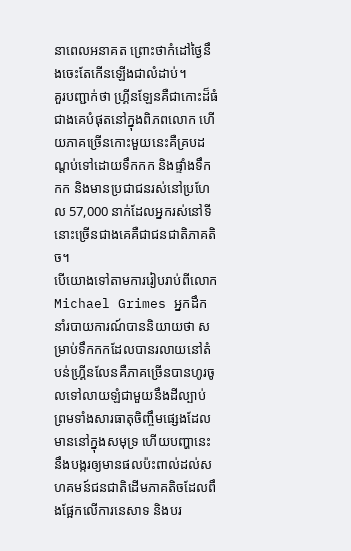នាពេលអនាគត ព្រោះថាកំដៅថ្ងៃនឹងចេះតែកើនឡើងជាលំដាប់។
គួរបញ្ជាក់ថា ហ្គ្រីនឡែនគឺជាកោះដ៏ធំជាងគេបំផុតនៅក្នុងពិភពលោក ហើយភាគច្រើនកោះមួយនេះគឺគ្របដណ្តប់ទៅដោយទឹកកក និងផ្ទាំងទឹកកក និងមានប្រជាជនរស់នៅប្រហែល 57,000 នាក់ដែលអ្នករស់នៅទីនោះច្រើនជាងគេគឺជាជនជាតិភាគតិច។
បើយោងទៅតាមការរៀបរាប់ពីលោក Michael Grimes អ្នកដឹកនាំរបាយការណ៍បាននិយាយថា សម្រាប់ទឹកកកដែលបានរលាយនៅតំបន់ហ្គ្រីនលែនគឺភាគច្រើនបានហូរចូលទៅលាយឡំជាមួយនឹងដីល្បាប់ ព្រមទាំងសារធាតុចិញ្ចឹមផ្សេងដែលមាននៅក្នុងសមុទ្រ ហើយបញ្ហានេះនឹងបង្ករឲ្យមានផលប៉ះពាល់ដល់សហគមន៍ជនជាតិដើមភាគតិចដែលពឹងផ្អែកលើការនេសាទ និងបរ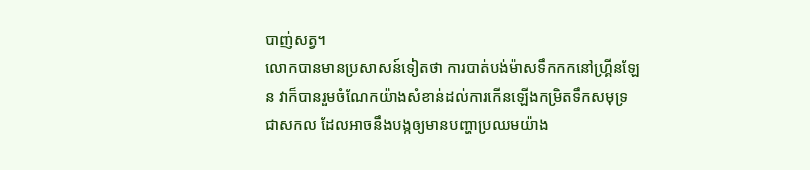បាញ់សត្វ។
លោកបានមានប្រសាសន៍ទៀតថា ការបាត់បង់ម៉ាសទឹកកកនៅហ្គ្រីនឡែន វាក៏បានរួមចំណែកយ៉ាងសំខាន់ដល់ការកើនឡើងកម្រិតទឹកសមុទ្រជាសកល ដែលអាចនឹងបង្កឲ្យមានបញ្ហាប្រឈមយ៉ាង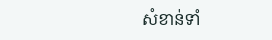សំខាន់ទាំ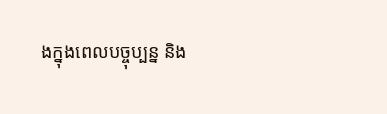ងក្នុងពេលបច្ចុប្បន្ន និង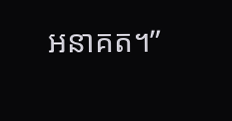អនាគត។”